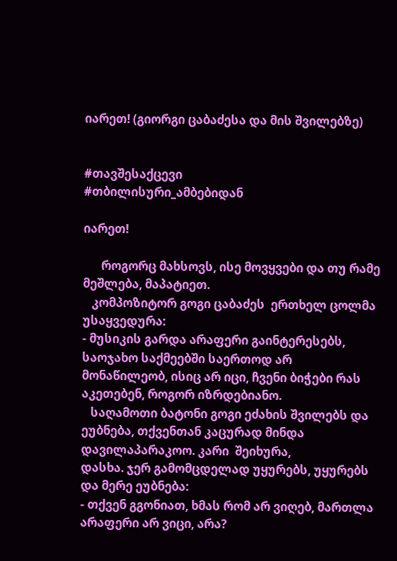იარეთ! (გიორგი ცაბაძესა და მის შვილებზე)


#თავშესაქცევი
#თბილისური_ამბებიდან

იარეთ!

      როგორც მახსოვს, ისე მოვყვები და თუ რამე მეშლება, მაპატიეთ.
   კომპოზიტორ გოგი ცაბაძეს  ერთხელ ცოლმა უსაყვედურა:
- მუსიკის გარდა არაფერი გაინტერესებს, საოჯახო საქმეებში საერთოდ არ მონაწილეობ, ისიც არ იცი, ჩვენი ბიჭები რას აკეთებენ, როგორ იზრდებიანო.
   საღამოთი ბატონი გოგი ეძახის შვილებს და ეუბნება, თქვენთან კაცურად მინდა დავილაპარაკოო. კარი  შეიხურა,
დასხა. ჯერ გამომცდელად უყურებს, უყურებს და მერე ეუბნება:
- თქვენ გგონიათ, ხმას რომ არ ვიღებ, მართლა არაფერი არ ვიცი, არა?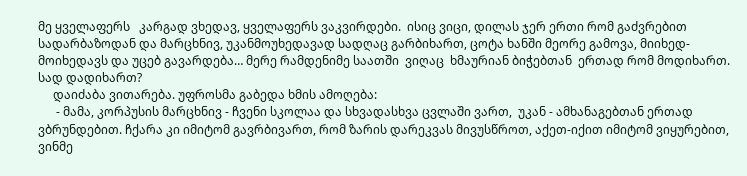მე ყველაფერს   კარგად ვხედავ, ყველაფერს ვაკვირდები.  ისიც ვიცი, დილას ჯერ ერთი რომ გაძვრებით სადარბაზოდან და მარცხნივ, უკანმოუხედავად სადღაც გარბიხართ, ცოტა ხანში მეორე გამოვა, მიიხედ-მოიხედავს და უცებ გავარდება… მერე რამდენიმე საათში  ვიღაც  ხმაურიან ბიჭებთან  ერთად რომ მოდიხართ. სად დადიხართ?
     დაიძაბა ვითარება. უფროსმა გაბედა ხმის ამოღება:
      - მამა, კორპუსის მარცხნივ - ჩვენი სკოლაა და სხვადასხვა ცვლაში ვართ,  უკან - ამხანაგებთან ერთად ვბრუნდებით. ჩქარა კი იმიტომ გავრბივართ, რომ ზარის დარეკვას მივუსწროთ, აქეთ-იქით იმიტომ ვიყურებით, ვინმე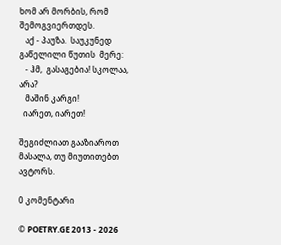ხომ არ მორბის, რომ შემოგვიერთდეს.
   აქ - პაუზა.  საუკუნედ გაწელილი წუთის  მერე:
   - ჰმ,  გასაგებია! სკოლაა, არა?
   მაშინ კარგი!
  იარეთ, იარეთ!

შეგიძლიათ გააზიაროთ მასალა, თუ მიუთითებთ ავტორს.

0 კომენტარი

© POETRY.GE 2013 - 2026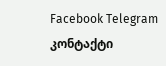Facebook Telegram კონტაქტი